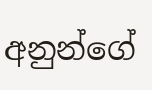අනුන්ගේ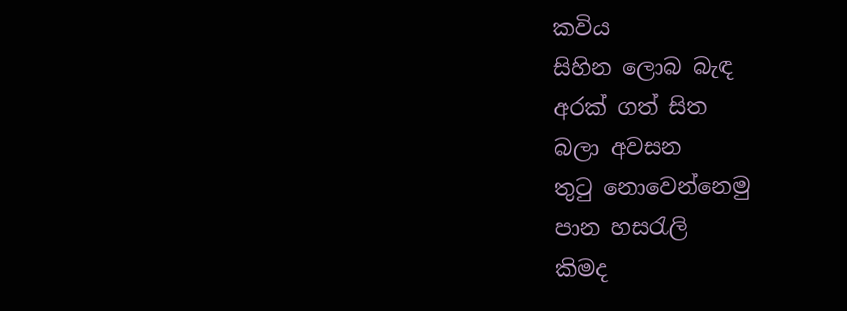කවිය
සිහින ලොබ බැඳ
අරක් ගත් සිත
බලා අවසන
තුටු නොවෙන්නෙමු
පාන හසරැලි
කිමද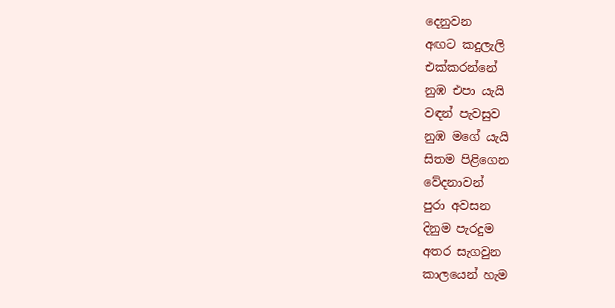දෙනුවන
අඟට කදුලැලි
එක්කරන්නේ
නුඹ එපා යැයි
වඳන් පැවසුව
නුඹ මගේ යැයි
සිතම පිළිගෙන
වේදනාවන්
පුරා අවසන
දිනුම පැරදුම
අතර සැගවුන
කාලයෙන් හැම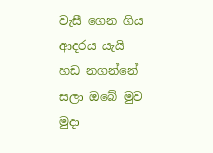වැසී ගෙන ගිය
ආදරය යැයි
හඩ නගන්නේ
සලා ඔබේ මුව
මුදා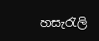හසැරැලි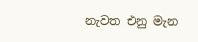නැවත එනු මැන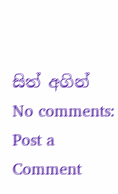සිත් අගින්
No comments:
Post a Comment